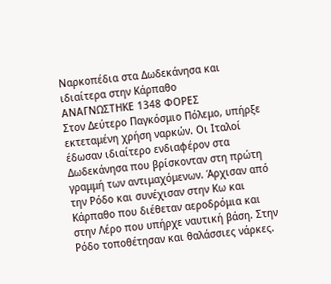Ναρκοπέδια στα Δωδεκάνησα και ιδιαίτερα στην Κάρπαθο
ΑΝΑΓΝΩΣΤΗΚΕ 1348 ΦΟΡΕΣ
Στον Δεύτερο Παγκόσμιο Πόλεμο, υπήρξε εκτεταμένη χρήση ναρκών. Οι Ιταλοί έδωσαν ιδιαίτερο ενδιαφέρον στα Δωδεκάνησα που βρίσκονταν στη πρώτη γραμμή των αντιμαχόμενων. Άρχισαν από την Ρόδο και συνέχισαν στην Κω και Κάρπαθο που διέθεταν αεροδρόμια και στην Λέρο που υπήρχε ναυτική βάση. Στην Ρόδο τοποθέτησαν και θαλάσσιες νάρκες.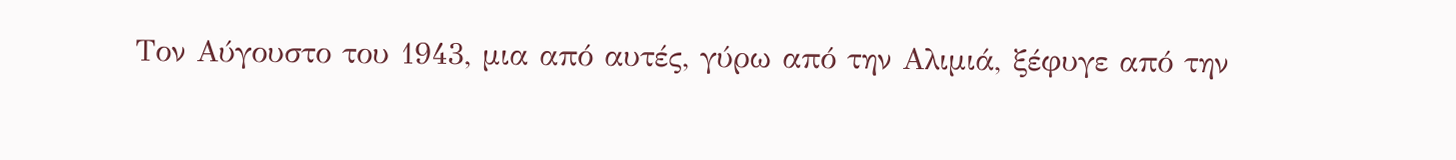Τον Αύγουστο του 1943, μια από αυτές, γύρω από την Αλιμιά, ξέφυγε από την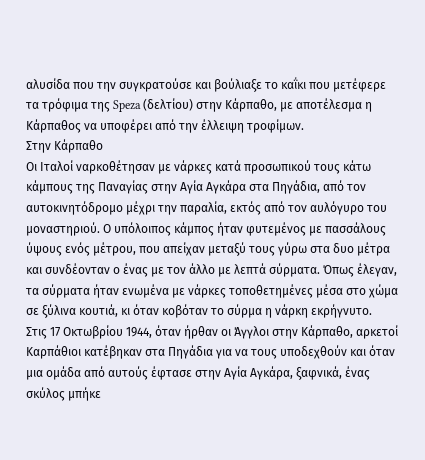αλυσίδα που την συγκρατούσε και βούλιαξε το καΐκι που μετέφερε τα τρόφιμα της Speza (δελτίου) στην Κάρπαθο, με αποτέλεσμα η Κάρπαθος να υποφέρει από την έλλειψη τροφίμων.
Στην Κάρπαθο
Οι Ιταλοί ναρκοθέτησαν με νάρκες κατά προσωπικού τους κάτω κάμπους της Παναγίας στην Αγία Αγκάρα στα Πηγάδια, από τον αυτοκινητόδρομο μέχρι την παραλία, εκτός από τον αυλόγυρο του μοναστηριού. Ο υπόλοιπος κάμπος ήταν φυτεμένος με πασσάλους ύψους ενός μέτρου, που απείχαν μεταξύ τους γύρω στα δυο μέτρα και συνδέονταν ο ένας με τον άλλο με λεπτά σύρματα. Όπως έλεγαν, τα σύρματα ήταν ενωμένα με νάρκες τοποθετημένες μέσα στο χώμα σε ξύλινα κουτιά, κι όταν κοβόταν το σύρμα η νάρκη εκρήγνυτο.
Στις 17 Οκτωβρίου 1944, όταν ήρθαν οι Άγγλοι στην Κάρπαθο, αρκετοί Καρπάθιοι κατέβηκαν στα Πηγάδια για να τους υποδεχθούν και όταν μια ομάδα από αυτούς έφτασε στην Αγία Αγκάρα, ξαφνικά, ένας σκύλος μπήκε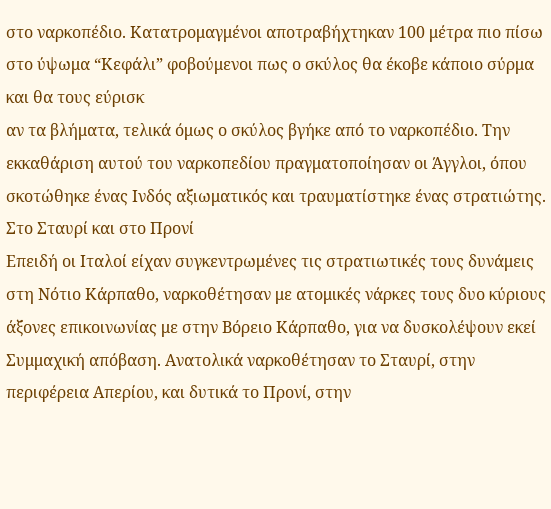στο ναρκοπέδιο. Κατατρομαγμένοι αποτραβήχτηκαν 100 μέτρα πιο πίσω στο ύψωμα “Κεφάλι” φοβούμενοι πως ο σκύλος θα έκοβε κάποιο σύρμα και θα τους εύρισκ
αν τα βλήματα, τελικά όμως ο σκύλος βγήκε από το ναρκοπέδιο. Την εκκαθάριση αυτού του ναρκοπεδίου πραγματοποίησαν οι Άγγλοι, όπου σκοτώθηκε ένας Ινδός αξιωματικός και τραυματίστηκε ένας στρατιώτης.
Στο Σταυρί και στο Προνί
Επειδή οι Ιταλοί είχαν συγκεντρωμένες τις στρατιωτικές τους δυνάμεις στη Νότιο Κάρπαθο, ναρκοθέτησαν με ατομικές νάρκες τους δυο κύριους άξονες επικοινωνίας με στην Βόρειο Κάρπαθο, για να δυσκολέψουν εκεί Συμμαχική απόβαση. Ανατολικά ναρκοθέτησαν το Σταυρί, στην περιφέρεια Απερίου, και δυτικά το Προνί, στην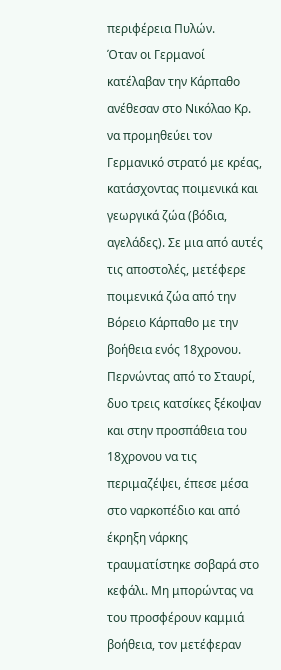περιφέρεια Πυλών.
Όταν οι Γερμανοί κατέλαβαν την Κάρπαθο ανέθεσαν στο Νικόλαο Κρ. να προμηθεύει τον Γερμανικό στρατό με κρέας, κατάσχοντας ποιμενικά και γεωργικά ζώα (βόδια, αγελάδες). Σε μια από αυτές τις αποστολές, μετέφερε ποιμενικά ζώα από την Βόρειο Κάρπαθο με την βοήθεια ενός 18χρονου. Περνώντας από το Σταυρί, δυο τρεις κατσίκες ξέκοψαν και στην προσπάθεια του 18χρονου να τις περιμαζέψει, έπεσε μέσα στο ναρκοπέδιο και από έκρηξη νάρκης τραυματίστηκε σοβαρά στο κεφάλι. Μη μπορώντας να του προσφέρουν καμμιά βοήθεια, τον μετέφεραν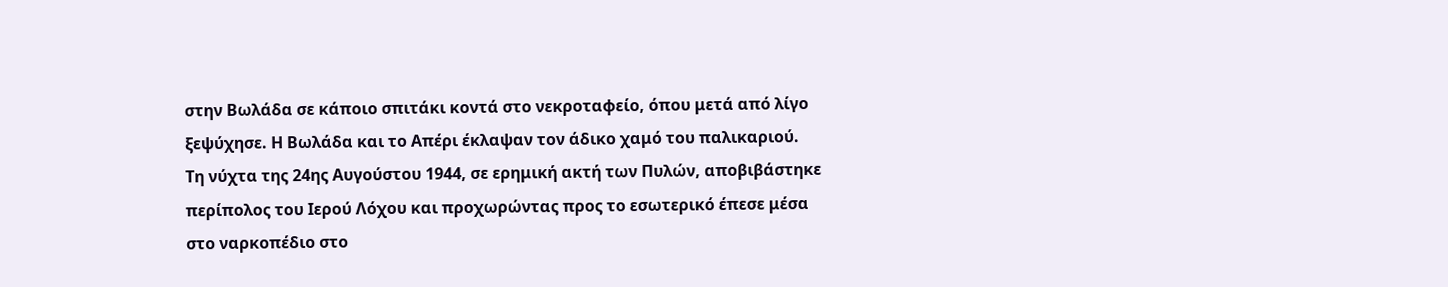στην Βωλάδα σε κάποιο σπιτάκι κοντά στο νεκροταφείο, όπου μετά από λίγο ξεψύχησε. Η Βωλάδα και το Απέρι έκλαψαν τον άδικο χαμό του παλικαριού.
Τη νύχτα της 24ης Αυγούστου 1944, σε ερημική ακτή των Πυλών, αποβιβάστηκε περίπολος του Ιερού Λόχου και προχωρώντας προς το εσωτερικό έπεσε μέσα στο ναρκοπέδιο στο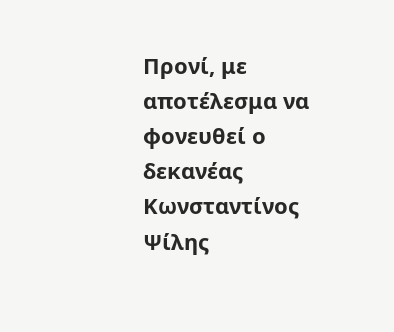Προνί, με αποτέλεσμα να φονευθεί ο δεκανέας Κωνσταντίνος Ψίλης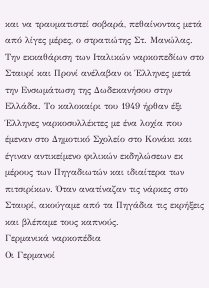και να τραυματιστεί σοβαρά, πεθαίνοντας μετά από λίγες μέρες, ο στρατιώτης Στ. Μανώλας.
Την εκκαθάριση των Ιταλικών ναρκοπεδίων στο Σταυρί και Προνί ανέλαβαν οι Έλληνες μετά την Ενσωμάτωση της Δωδεκανήσου στην Ελλάδα. Το καλοκαίρι του 1949 ήρθαν έξι Έλληνες ναρκοσυλλέκτες με ένα λοχία που έμεναν στο Δημοτικό Σχολείο στο Κονάκι και έγιναν αντικείμενο φιλικών εκδηλώσεων εκ μέρους των Πηγαδιωτών και ιδιαίτερα των πιτσιρίκων. Όταν ανατίναζαν τις νάρκες στο Σταυρί, ακούγαμε από τα Πηγάδια τις εκρήξεις και βλέπαμε τους καπνούς.
Γερμανικά ναρκοπέδια
Οι Γερμανοί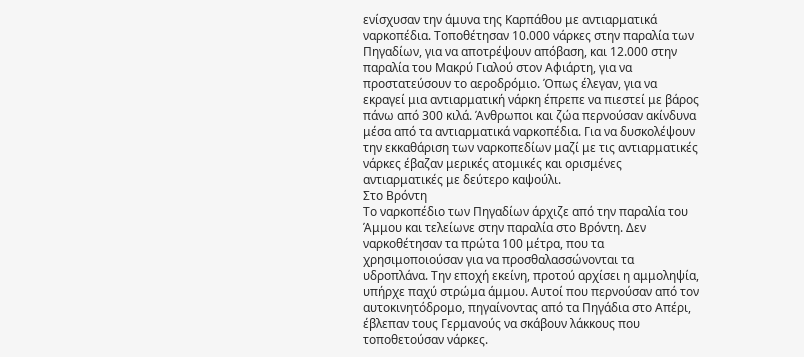ενίσχυσαν την άμυνα της Καρπάθου με αντιαρματικά ναρκοπέδια. Τοποθέτησαν 10.000 νάρκες στην παραλία των Πηγαδίων, για να αποτρέψουν απόβαση, και 12.000 στην παραλία του Μακρύ Γιαλού στον Αφιάρτη, για να προστατεύσουν το αεροδρόμιο. Όπως έλεγαν, για να εκραγεί μια αντιαρματική νάρκη έπρεπε να πιεστεί με βάρος πάνω από 300 κιλά. Άνθρωποι και ζώα περνούσαν ακίνδυνα μέσα από τα αντιαρματικά ναρκοπέδια. Για να δυσκολέψουν την εκκαθάριση των ναρκοπεδίων μαζί με τις αντιαρματικές νάρκες έβαζαν μερικές ατομικές και ορισμένες αντιαρματικές με δεύτερο καψούλι.
Στο Βρόντη
Το ναρκοπέδιο των Πηγαδίων άρχιζε από την παραλία του Άμμου και τελείωνε στην παραλία στο Βρόντη. Δεν ναρκοθέτησαν τα πρώτα 100 μέτρα, που τα χρησιμοποιούσαν για να προσθαλασσώνονται τα υδροπλάνα. Την εποχή εκείνη, προτού αρχίσει η αμμοληψία, υπήρχε παχύ στρώμα άμμου. Αυτοί που περνούσαν από τον αυτοκινητόδρομο, πηγαίνοντας από τα Πηγάδια στο Απέρι, έβλεπαν τους Γερμανούς να σκάβουν λάκκους που τοποθετούσαν νάρκες.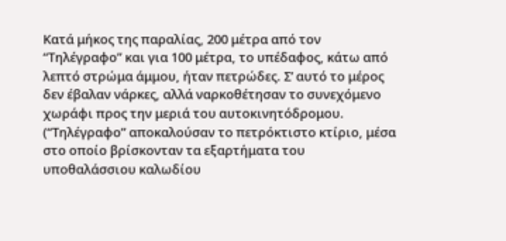Κατά μήκος της παραλίας, 200 μέτρα από τον “Τηλέγραφο” και για 100 μέτρα, το υπέδαφος, κάτω από λεπτό στρώμα άμμου, ήταν πετρώδες. Σ’ αυτό το μέρος δεν έβαλαν νάρκες, αλλά ναρκοθέτησαν το συνεχόμενο χωράφι προς την μεριά του αυτοκινητόδρομου. (“Τηλέγραφο” αποκαλούσαν το πετρόκτιστο κτίριο, μέσα στο οποίο βρίσκονταν τα εξαρτήματα του υποθαλάσσιου καλωδίου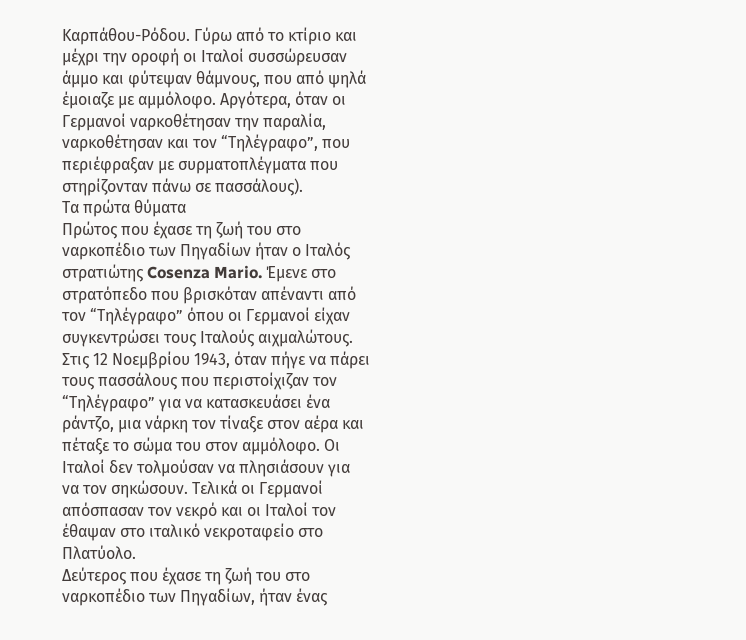Καρπάθου-Ρόδου. Γύρω από το κτίριο και μέχρι την οροφή οι Ιταλοί συσσώρευσαν άμμο και φύτεψαν θάμνους, που από ψηλά έμοιαζε με αμμόλοφο. Αργότερα, όταν οι Γερμανοί ναρκοθέτησαν την παραλία, ναρκοθέτησαν και τον “Τηλέγραφο”, που περιέφραξαν με συρματοπλέγματα που στηρίζονταν πάνω σε πασσάλους).
Τα πρώτα θύματα
Πρώτος που έχασε τη ζωή του στο ναρκοπέδιο των Πηγαδίων ήταν ο Ιταλός στρατιώτης Cosenza Mario. Έμενε στο στρατόπεδο που βρισκόταν απέναντι από τον “Τηλέγραφο” όπου οι Γερμανοί είχαν συγκεντρώσει τους Ιταλούς αιχμαλώτους. Στις 12 Νοεμβρίου 1943, όταν πήγε να πάρει τους πασσάλους που περιστοίχιζαν τον “Τηλέγραφο” για να κατασκευάσει ένα ράντζο, μια νάρκη τον τίναξε στον αέρα και πέταξε το σώμα του στον αμμόλοφο. Οι Ιταλοί δεν τολμούσαν να πλησιάσουν για να τον σηκώσουν. Τελικά οι Γερμανοί απόσπασαν τον νεκρό και οι Ιταλοί τον έθαψαν στο ιταλικό νεκροταφείο στο Πλατύολο.
Δεύτερος που έχασε τη ζωή του στο ναρκοπέδιο των Πηγαδίων, ήταν ένας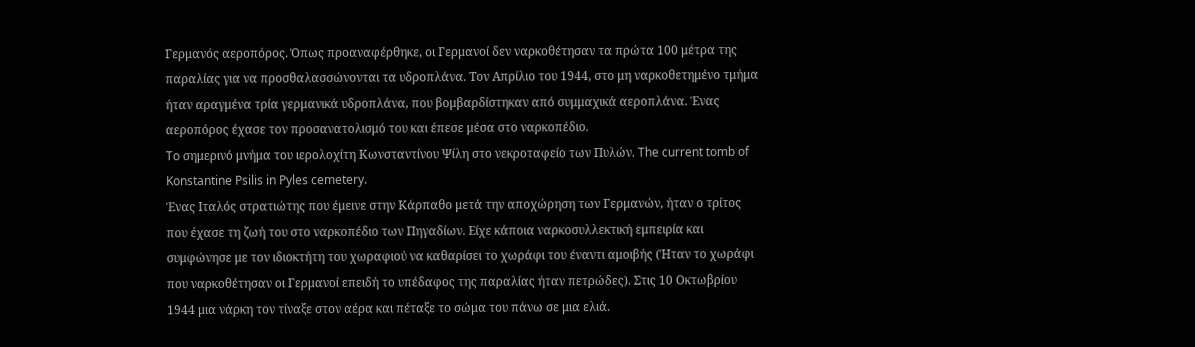Γερμανός αεροπόρος. Όπως προαναφέρθηκε, οι Γερμανοί δεν ναρκοθέτησαν τα πρώτα 100 μέτρα της παραλίας για να προσθαλασσώνονται τα υδροπλάνα. Τον Απρίλιο του 1944, στο μη ναρκοθετημένο τμήμα ήταν αραγμένα τρία γερμανικά υδροπλάνα, που βομβαρδίστηκαν από συμμαχικά αεροπλάνα. Ένας αεροπόρος έχασε τον προσανατολισμό του και έπεσε μέσα στο ναρκοπέδιο.
To σημερινό μνήμα του ιερολοχίτη Κωνσταντίνου Ψίλη στο νεκροταφείο των Πυλών. The current tomb of Konstantine Psilis in Pyles cemetery.
Ένας Ιταλός στρατιώτης που έμεινε στην Κάρπαθο μετά την αποχώρηση των Γερμανών, ήταν ο τρίτος που έχασε τη ζωή του στο ναρκοπέδιο των Πηγαδίων. Είχε κάποια ναρκοσυλλεκτική εμπειρία και συμφώνησε με τον ιδιοκτήτη του χωραφιού να καθαρίσει το χωράφι του έναντι αμοιβής (Ήταν το χωράφι που ναρκοθέτησαν οι Γερμανοί επειδή το υπέδαφος της παραλίας ήταν πετρώδες). Στις 10 Οκτωβρίου 1944 μια νάρκη τον τίναξε στον αέρα και πέταξε το σώμα του πάνω σε μια ελιά.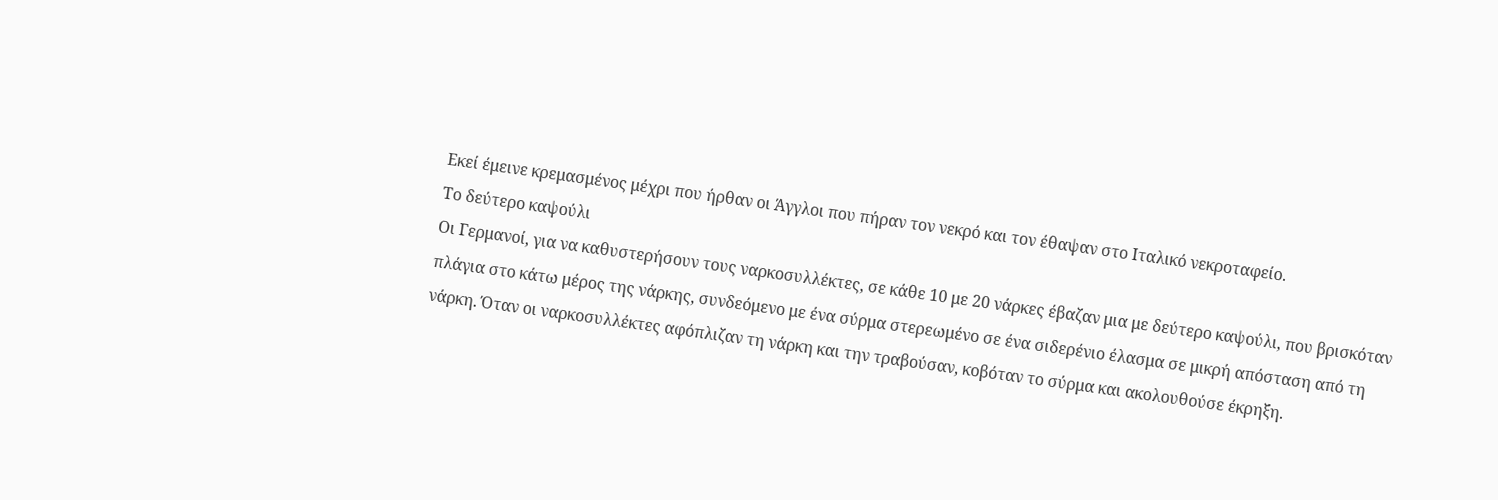Εκεί έμεινε κρεμασμένος μέχρι που ήρθαν οι Άγγλοι που πήραν τον νεκρό και τον έθαψαν στο Ιταλικό νεκροταφείο.
Το δεύτερο καψούλι
Οι Γερμανοί, για να καθυστερήσουν τους ναρκοσυλλέκτες, σε κάθε 10 με 20 νάρκες έβαζαν μια με δεύτερο καψούλι, που βρισκόταν πλάγια στο κάτω μέρος της νάρκης, συνδεόμενο με ένα σύρμα στερεωμένο σε ένα σιδερένιο έλασμα σε μικρή απόσταση από τη νάρκη. Όταν οι ναρκοσυλλέκτες αφόπλιζαν τη νάρκη και την τραβούσαν, κοβόταν το σύρμα και ακολουθούσε έκρηξη.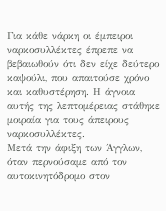Για κάθε νάρκη οι έμπειροι ναρκοσυλλέκτες έπρεπε να βεβαιωθούν ότι δεν είχε δεύτερο καψούλι, που απαιτούσε χρόνο και καθυστέρηση. Η άγνοια αυτής της λεπτομέρειας στάθηκε μοιραία για τους άπειρους ναρκοσυλλέκτες.
Μετά την άφιξη των Άγγλων, όταν περνούσαμε από τον αυτοκινητόδρομο στον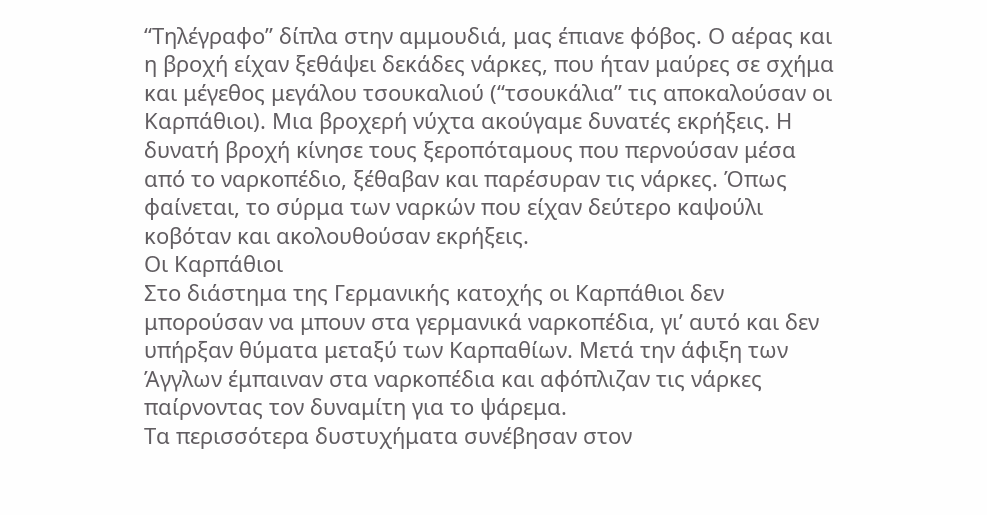“Τηλέγραφο” δίπλα στην αμμουδιά, μας έπιανε φόβος. Ο αέρας και η βροχή είχαν ξεθάψει δεκάδες νάρκες, που ήταν μαύρες σε σχήμα και μέγεθος μεγάλου τσουκαλιού (“τσουκάλια” τις αποκαλούσαν οι Καρπάθιοι). Μια βροχερή νύχτα ακούγαμε δυνατές εκρήξεις. Η δυνατή βροχή κίνησε τους ξεροπόταμους που περνούσαν μέσα από το ναρκοπέδιο, ξέθαβαν και παρέσυραν τις νάρκες. Όπως φαίνεται, το σύρμα των ναρκών που είχαν δεύτερο καψούλι κοβόταν και ακολουθούσαν εκρήξεις.
Οι Καρπάθιοι
Στο διάστημα της Γερμανικής κατοχής οι Καρπάθιοι δεν μπορούσαν να μπουν στα γερμανικά ναρκοπέδια, γι’ αυτό και δεν υπήρξαν θύματα μεταξύ των Καρπαθίων. Μετά την άφιξη των Άγγλων έμπαιναν στα ναρκοπέδια και αφόπλιζαν τις νάρκες παίρνοντας τον δυναμίτη για το ψάρεμα.
Τα περισσότερα δυστυχήματα συνέβησαν στον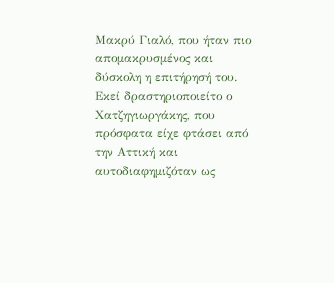Μακρύ Γιαλό, που ήταν πιο απομακρυσμένος και δύσκολη η επιτήρησή του. Εκεί δραστηριοποιείτο ο Χατζηγιωργάκης, που πρόσφατα είχε φτάσει από την Αττική και αυτοδιαφημιζόταν ως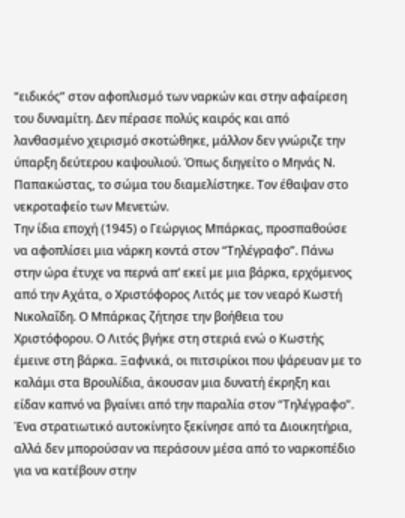“ειδικός” στον αφοπλισμό των ναρκών και στην αφαίρεση του δυναμίτη. Δεν πέρασε πολύς καιρός και από λανθασμένο χειρισμό σκοτώθηκε, μάλλον δεν γνώριζε την ύπαρξη δεύτερου καψουλιού. Όπως διηγείτο ο Μηνάς Ν. Παπακώστας, το σώμα του διαμελίστηκε. Τον έθαψαν στο νεκροταφείο των Μενετών.
Την ίδια εποχή (1945) ο Γεώργιος Μπάρκας, προσπαθούσε να αφοπλίσει μια νάρκη κοντά στον “Τηλέγραφο”. Πάνω στην ώρα έτυχε να περνά απ’ εκεί με μια βάρκα, ερχόμενος από την Αχάτα, ο Χριστόφορος Λιτός με τον νεαρό Κωστή Νικολαΐδη. Ο Μπάρκας ζήτησε την βοήθεια του Χριστόφορου. Ο Λιτός βγήκε στη στεριά ενώ ο Κωστής έμεινε στη βάρκα. Ξαφνικά, οι πιτσιρίκοι που ψάρευαν με το καλάμι στα Βρουλίδια, άκουσαν μια δυνατή έκρηξη και είδαν καπνό να βγαίνει από την παραλία στον “Τηλέγραφο”. Ένα στρατιωτικό αυτοκίνητο ξεκίνησε από τα Διοικητήρια, αλλά δεν μπορούσαν να περάσουν μέσα από το ναρκοπέδιο για να κατέβουν στην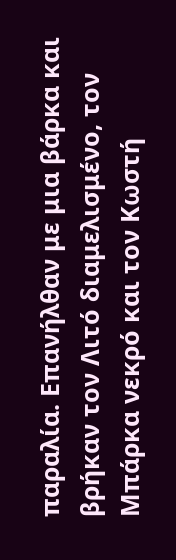παραλία. Επανήλθαν με μια βάρκα και βρήκαν τον Λιτό διαμελισμένο, τον Μπάρκα νεκρό και τον Κωστή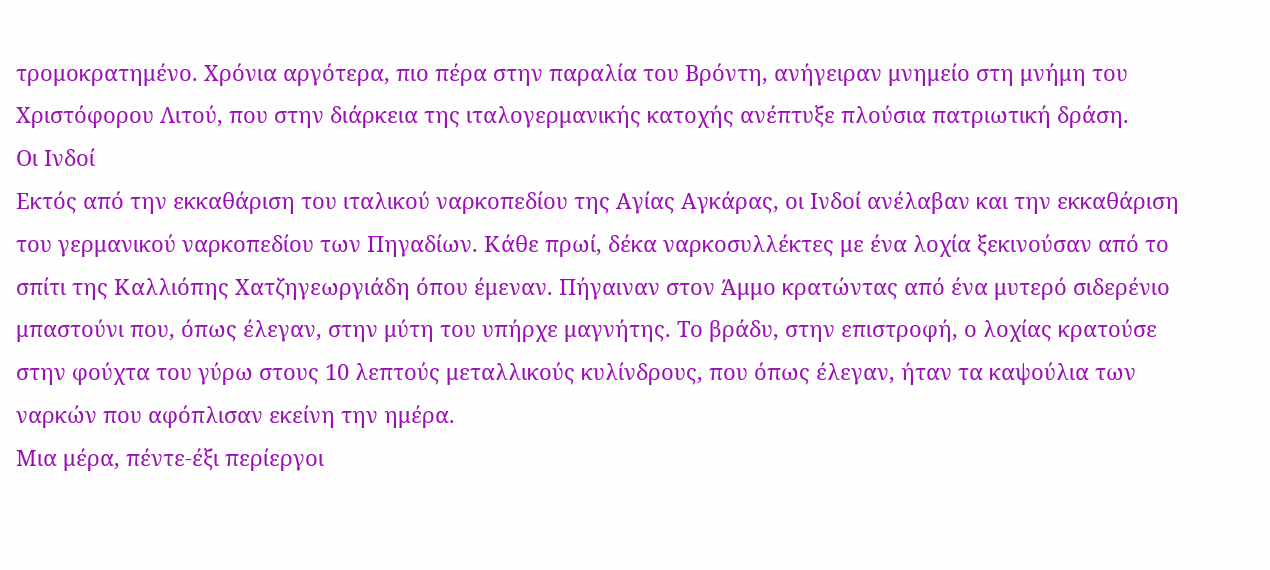τρομοκρατημένο. Χρόνια αργότερα, πιο πέρα στην παραλία του Βρόντη, ανήγειραν μνημείο στη μνήμη του Χριστόφορου Λιτού, που στην διάρκεια της ιταλογερμανικής κατοχής ανέπτυξε πλούσια πατριωτική δράση.
Οι Ινδοί
Εκτός από την εκκαθάριση του ιταλικού ναρκοπεδίου της Αγίας Αγκάρας, οι Ινδοί ανέλαβαν και την εκκαθάριση του γερμανικού ναρκοπεδίου των Πηγαδίων. Κάθε πρωί, δέκα ναρκοσυλλέκτες με ένα λοχία ξεκινούσαν από το σπίτι της Καλλιόπης Χατζηγεωργιάδη όπου έμεναν. Πήγαιναν στον Άμμο κρατώντας από ένα μυτερό σιδερένιο μπαστούνι που, όπως έλεγαν, στην μύτη του υπήρχε μαγνήτης. Το βράδυ, στην επιστροφή, ο λοχίας κρατούσε στην φούχτα του γύρω στους 10 λεπτούς μεταλλικούς κυλίνδρους, που όπως έλεγαν, ήταν τα καψούλια των ναρκών που αφόπλισαν εκείνη την ημέρα.
Μια μέρα, πέντε-έξι περίεργοι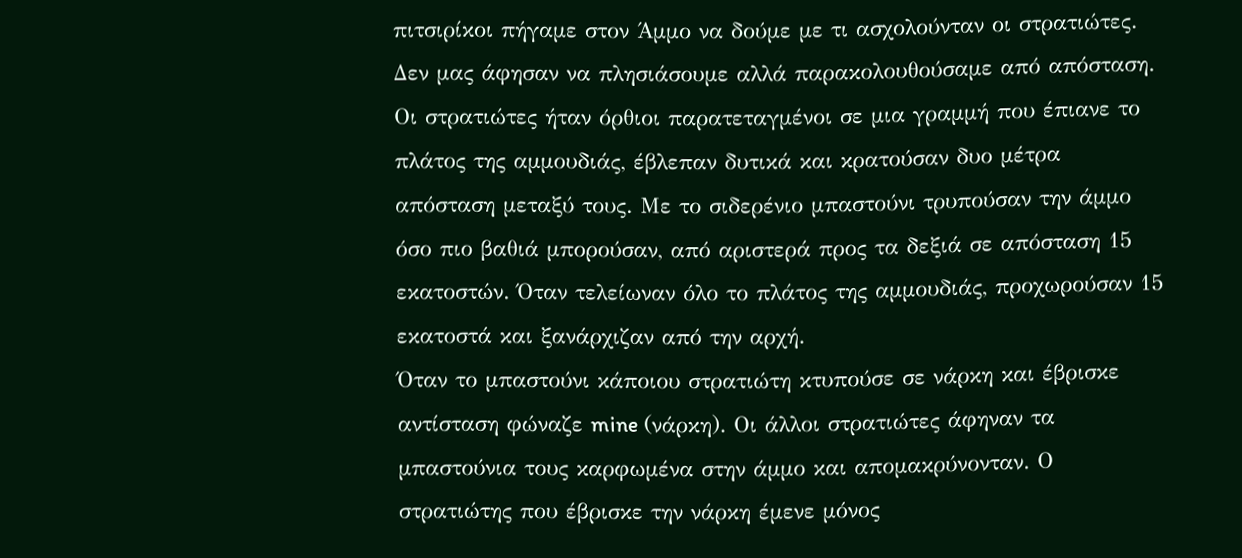πιτσιρίκοι πήγαμε στον Άμμο να δούμε με τι ασχολούνταν οι στρατιώτες. Δεν μας άφησαν να πλησιάσουμε αλλά παρακολουθούσαμε από απόσταση. Οι στρατιώτες ήταν όρθιοι παρατεταγμένοι σε μια γραμμή που έπιανε το πλάτος της αμμουδιάς, έβλεπαν δυτικά και κρατούσαν δυο μέτρα απόσταση μεταξύ τους. Με το σιδερένιο μπαστούνι τρυπούσαν την άμμο όσο πιο βαθιά μπορούσαν, από αριστερά προς τα δεξιά σε απόσταση 15 εκατοστών. Όταν τελείωναν όλο το πλάτος της αμμουδιάς, προχωρούσαν 15 εκατοστά και ξανάρχιζαν από την αρχή.
Όταν το μπαστούνι κάποιου στρατιώτη κτυπούσε σε νάρκη και έβρισκε αντίσταση φώναζε mine (νάρκη). Οι άλλοι στρατιώτες άφηναν τα μπαστούνια τους καρφωμένα στην άμμο και απομακρύνονταν. Ο στρατιώτης που έβρισκε την νάρκη έμενε μόνος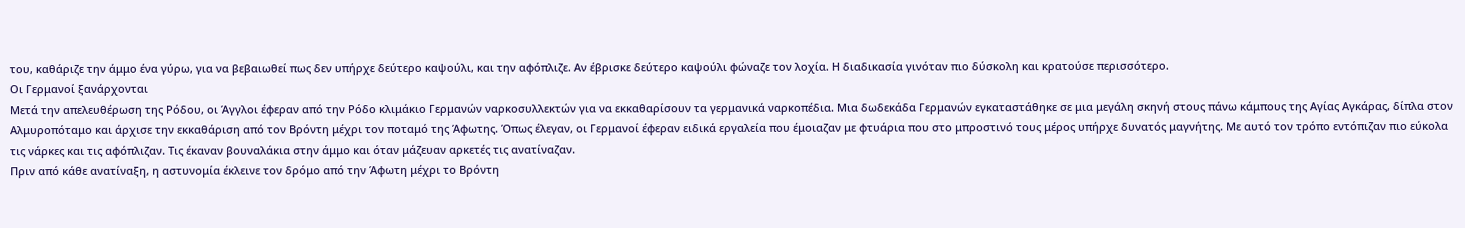του, καθάριζε την άμμο ένα γύρω, για να βεβαιωθεί πως δεν υπήρχε δεύτερο καψούλι, και την αφόπλιζε. Αν έβρισκε δεύτερο καψούλι φώναζε τον λοχία. Η διαδικασία γινόταν πιο δύσκολη και κρατούσε περισσότερο.
Οι Γερμανοί ξανάρχονται
Μετά την απελευθέρωση της Ρόδου, οι Άγγλοι έφεραν από την Ρόδο κλιμάκιο Γερμανών ναρκοσυλλεκτών για να εκκαθαρίσουν τα γερμανικά ναρκοπέδια. Μια δωδεκάδα Γερμανών εγκαταστάθηκε σε μια μεγάλη σκηνή στους πάνω κάμπους της Αγίας Αγκάρας, δίπλα στον Αλμυροπόταμο και άρχισε την εκκαθάριση από τον Βρόντη μέχρι τον ποταμό της Άφωτης. Όπως έλεγαν, οι Γερμανοί έφεραν ειδικά εργαλεία που έμοιαζαν με φτυάρια που στο μπροστινό τους μέρος υπήρχε δυνατός μαγνήτης. Με αυτό τον τρόπο εντόπιζαν πιο εύκολα τις νάρκες και τις αφόπλιζαν. Τις έκαναν βουναλάκια στην άμμο και όταν μάζευαν αρκετές τις ανατίναζαν.
Πριν από κάθε ανατίναξη, η αστυνομία έκλεινε τον δρόμο από την Άφωτη μέχρι το Βρόντη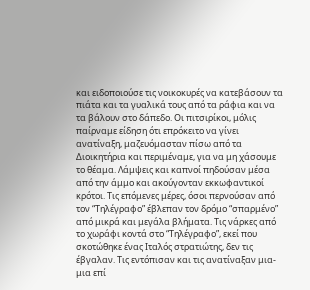και ειδοποιούσε τις νοικοκυρές να κατεβάσουν τα πιάτα και τα γυαλικά τους από τα ράφια και να τα βάλουν στο δάπεδο. Οι πιτσιρίκοι, μόλις παίρναμε είδηση ότι επρόκειτο να γίνει ανατίναξη, μαζευόμασταν πίσω από τα Διοικητήρια και περιμέναμε, για να μη χάσουμε το θέαμα. Λάμψεις και καπνοί πηδούσαν μέσα από την άμμο και ακούγονταν εκκωφαντικοί κρότοι. Τις επόμενες μέρες, όσοι περνούσαν από τον “Τηλέγραφο” έβλεπαν τον δρόμο “σπαρμένο” από μικρά και μεγάλα βλήματα. Τις νάρκες από το χωράφι κοντά στο “Τηλέγραφο”, εκεί που σκοτώθηκε ένας Ιταλός στρατιώτης, δεν τις έβγαλαν. Τις εντόπισαν και τις ανατίναξαν μια-μια επί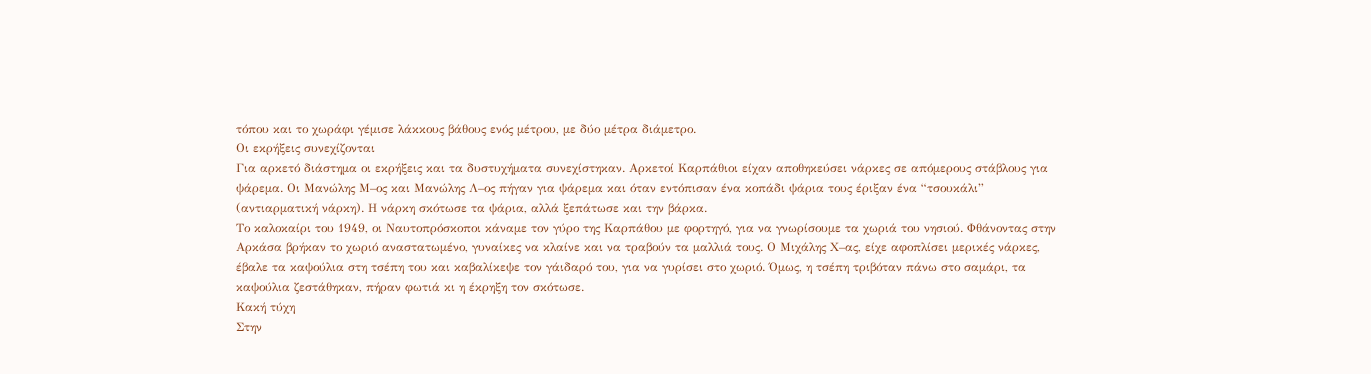τόπου και το χωράφι γέμισε λάκκους βάθους ενός μέτρου, με δύο μέτρα διάμετρο.
Οι εκρήξεις συνεχίζονται
Για αρκετό διάστημα οι εκρήξεις και τα δυστυχήματα συνεχίστηκαν. Αρκετοί Καρπάθιοι είχαν αποθηκεύσει νάρκες σε απόμερους στάβλους για ψάρεμα. Οι Μανώλης Μ–ος και Μανώλης Λ–ος πήγαν για ψάρεμα και όταν εντόπισαν ένα κοπάδι ψάρια τους έριξαν ένα “τσουκάλι” (αντιαρματική νάρκη). Η νάρκη σκότωσε τα ψάρια, αλλά ξεπάτωσε και την βάρκα.
Το καλοκαίρι του 1949, οι Ναυτοπρόσκοποι κάναμε τον γύρο της Καρπάθου με φορτηγό, για να γνωρίσουμε τα χωριά του νησιού. Φθάνοντας στην Αρκάσα βρήκαν το χωριό αναστατωμένο, γυναίκες να κλαίνε και να τραβούν τα μαλλιά τους. Ο Μιχάλης Χ–ας, είχε αφοπλίσει μερικές νάρκες, έβαλε τα καψούλια στη τσέπη του και καβαλίκεψε τον γάιδαρό του, για να γυρίσει στο χωριό. Όμως, η τσέπη τριβόταν πάνω στο σαμάρι, τα καψούλια ζεστάθηκαν, πήραν φωτιά κι η έκρηξη τον σκότωσε.
Κακή τύχη
Στην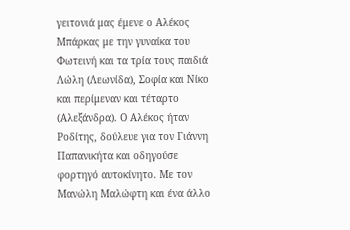γειτονιά μας έμενε ο Αλέκος Μπάρκας με την γυναίκα του Φωτεινή και τα τρία τους παιδιά Λώλη (Λεωνίδα), Σοφία και Νίκο και περίμεναν και τέταρτο (Αλεξάνδρα). Ο Αλέκος ήταν Ροδίτης, δούλευε για τον Γιάννη Παπανικήτα και οδηγούσε φορτηγό αυτοκίνητο. Με τον Μανώλη Μαλώφτη και ένα άλλο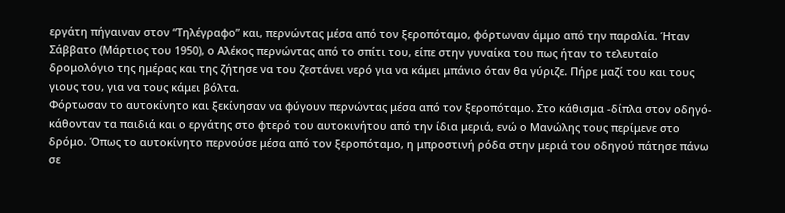εργάτη πήγαιναν στον “Τηλέγραφο” και, περνώντας μέσα από τον ξεροπόταμο, φόρτωναν άμμο από την παραλία. Ήταν Σάββατο (Μάρτιος του 1950), ο Αλέκος περνώντας από το σπίτι του, είπε στην γυναίκα του πως ήταν το τελευταίο δρομολόγιο της ημέρας και της ζήτησε να του ζεστάνει νερό για να κάμει μπάνιο όταν θα γύριζε. Πήρε μαζί του και τους γιους του, για να τους κάμει βόλτα.
Φόρτωσαν το αυτοκίνητο και ξεκίνησαν να φύγουν περνώντας μέσα από τον ξεροπόταμο. Στο κάθισμα -δίπλα στον οδηγό- κάθονταν τα παιδιά και ο εργάτης στο φτερό του αυτοκινήτου από την ίδια μεριά, ενώ ο Μανώλης τους περίμενε στο δρόμο. Όπως το αυτοκίνητο περνούσε μέσα από τον ξεροπόταμο, η μπροστινή ρόδα στην μεριά του οδηγού πάτησε πάνω σε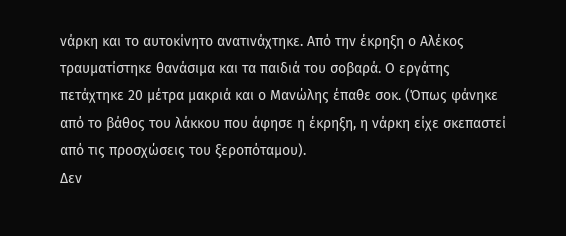νάρκη και το αυτοκίνητο ανατινάχτηκε. Από την έκρηξη ο Αλέκος τραυματίστηκε θανάσιμα και τα παιδιά του σοβαρά. Ο εργάτης πετάχτηκε 20 μέτρα μακριά και ο Μανώλης έπαθε σοκ. (Όπως φάνηκε από το βάθος του λάκκου που άφησε η έκρηξη, η νάρκη είχε σκεπαστεί από τις προσχώσεις του ξεροπόταμου).
Δεν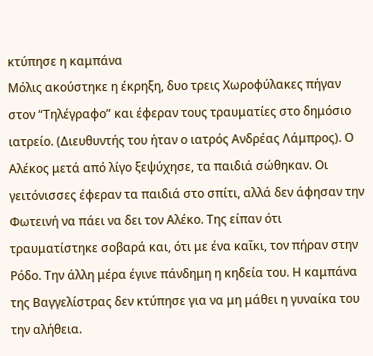κτύπησε η καμπάνα
Μόλις ακούστηκε η έκρηξη, δυο τρεις Χωροφύλακες πήγαν στον “Τηλέγραφο” και έφεραν τους τραυματίες στο δημόσιο ιατρείο. (Διευθυντής του ήταν ο ιατρός Ανδρέας Λάμπρος). Ο Αλέκος μετά από λίγο ξεψύχησε, τα παιδιά σώθηκαν. Οι γειτόνισσες έφεραν τα παιδιά στο σπίτι, αλλά δεν άφησαν την Φωτεινή να πάει να δει τον Αλέκο. Της είπαν ότι τραυματίστηκε σοβαρά και, ότι με ένα καΐκι, τον πήραν στην Ρόδο. Την άλλη μέρα έγινε πάνδημη η κηδεία του. Η καμπάνα της Βαγγελίστρας δεν κτύπησε για να μη μάθει η γυναίκα του την αλήθεια.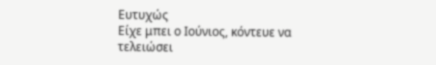Ευτυχώς
Είχε μπει ο Ιούνιος, κόντευε να τελειώσει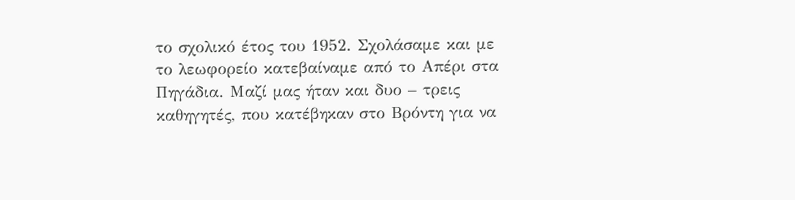το σχολικό έτος του 1952. Σχολάσαμε και με το λεωφορείο κατεβαίναμε από το Απέρι στα Πηγάδια. Μαζί μας ήταν και δυο – τρεις καθηγητές, που κατέβηκαν στο Βρόντη για να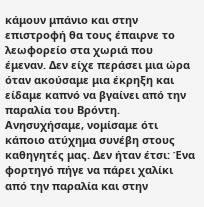κάμουν μπάνιο και στην επιστροφή θα τους έπαιρνε το λεωφορείο στα χωριά που έμεναν. Δεν είχε περάσει μια ώρα όταν ακούσαμε μια έκρηξη και είδαμε καπνό να βγαίνει από την παραλία του Βρόντη. Ανησυχήσαμε, νομίσαμε ότι κάποιο ατύχημα συνέβη στους καθηγητές μας. Δεν ήταν έτσι: Ένα φορτηγό πήγε να πάρει χαλίκι από την παραλία και στην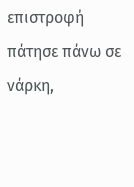επιστροφή πάτησε πάνω σε νάρκη,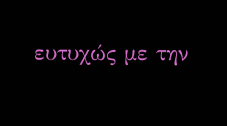ευτυχώς με την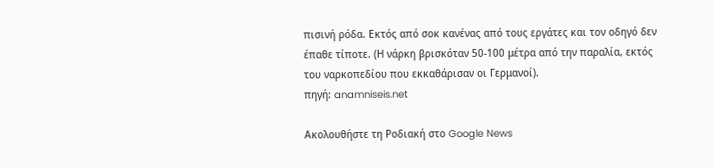πισινή ρόδα. Εκτός από σοκ κανένας από τους εργάτες και τον οδηγό δεν έπαθε τίποτε. (Η νάρκη βρισκόταν 50-100 μέτρα από την παραλία, εκτός του ναρκοπεδίου που εκκαθάρισαν οι Γερμανοί).
πηγή: anamniseis.net

Ακολουθήστε τη Ροδιακή στο Google News